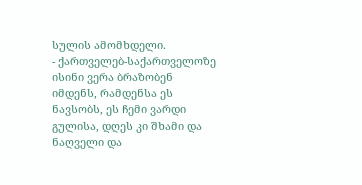სულის ამომხდელი.
- ქართველებ-საქართველოზე ისინი ვერა ბრაზობენ იმდენს, რამდენსა ეს ნავსობს, ეს ჩემი ვარდი გულისა, დღეს კი შხამი და ნაღველი და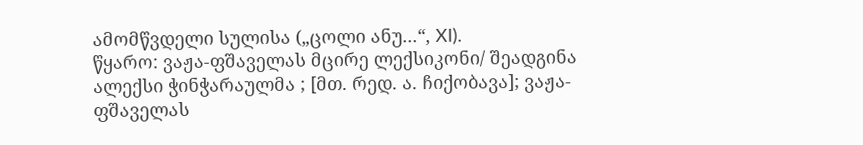ამომწვდელი სულისა („ცოლი ანუ...“, XI).
წყარო: ვაჟა-ფშაველას მცირე ლექსიკონი/ შეადგინა ალექსი ჭინჭარაულმა ; [მთ. რედ. ა. ჩიქობავა]; ვაჟა-ფშაველას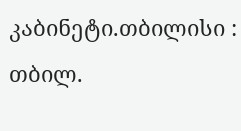კაბინეტი.თბილისი : თბილ.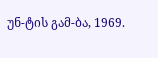უნ-ტის გამ-ბა, 1969.